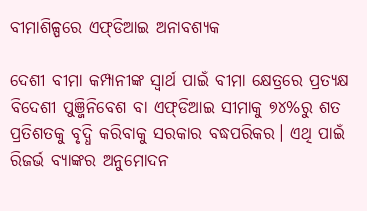ବୀମାଶିଳ୍ପରେ ଏଫ୍‌ଡିଆଇ ଅନାବଶ୍ୟକ

ଦେଶୀ ବୀମା କମ୍ପାନୀଙ୍କ ସ୍ବାର୍ଥ ପାଇଁ ବୀମା କ୍ଷେତ୍ରରେ ପ୍ରତ୍ୟକ୍ଷ ବିଦେଶୀ ପୁଞ୍ଜିନିବେଶ ବା ଏଫ୍‌ଡିଆଇ ସୀମାକୁ ୭୪%ରୁ ଶତ ପ୍ରତିଶତକୁ ବୃଦ୍ଧି କରିବାକୁ ସରକାର ବଦ୍ଧପରିକର। ଏଥି ପାଇଁ ରିଜର୍ଭ ବ୍ୟାଙ୍କର ଅନୁମୋଦନ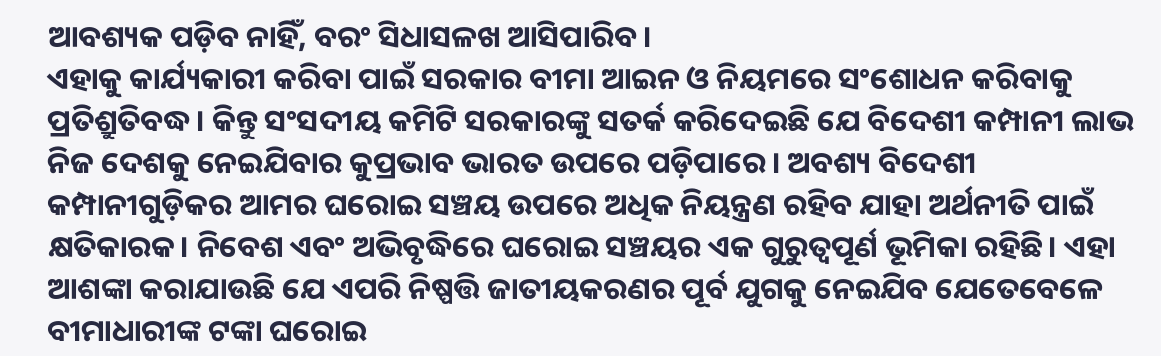ଆବଶ୍ୟକ ପଡ଼ିବ ନାହିଁ, ବରଂ ସିଧାସଳଖ ଆସିପାରିବ।
ଏହାକୁ କାର୍ଯ୍ୟକାରୀ କରିବା ପାଇଁ ସରକାର ବୀମା ଆଇନ ଓ ନିୟମରେ ସଂଶୋଧନ କରିବାକୁ ପ୍ରତିଶ୍ରୁତିବଦ୍ଧ। କିନ୍ତୁ ସଂସଦୀୟ କମିଟି ସରକାରଙ୍କୁ ସତର୍କ କରିଦେଇଛି ଯେ ବିଦେଶୀ କମ୍ପାନୀ ଲାଭ ନିଜ ଦେଶକୁ ନେଇଯିବାର କୁପ୍ରଭାବ ଭାରତ ଉପରେ ପଡ଼ିପାରେ। ଅବଶ୍ୟ ବିଦେଶୀ କମ୍ପାନୀଗୁଡ଼ିକର ଆମର ଘରୋଇ ସଞ୍ଚୟ ଉପରେ ଅଧିକ ନିୟନ୍ତ୍ରଣ ରହିବ ଯାହା ଅର୍ଥନୀତି ପାଇଁ କ୍ଷତିକାରକ। ନିବେଶ ଏବଂ ଅଭିବୃଦ୍ଧିରେ ଘରୋଇ ସଞ୍ଚୟର ଏକ ଗୁରୁତ୍ୱପୂର୍ଣ ଭୂମିକା ରହିଛି। ଏହା ଆଶଙ୍କା କରାଯାଉଛି ଯେ ଏପରି ନିଷ୍ପତ୍ତି ଜାତୀୟକରଣର ପୂର୍ବ ଯୁଗକୁ ନେଇଯିବ ଯେତେବେଳେ ବୀମାଧାରୀଙ୍କ ଟଙ୍କା ଘରୋଇ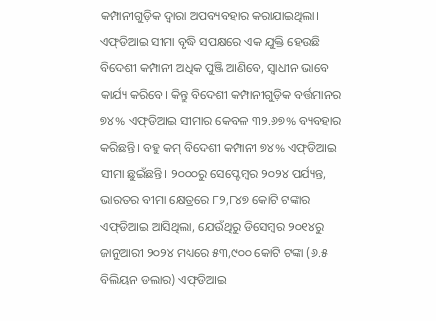କମ୍ପାନୀଗୁଡ଼ିକ ଦ୍ୱାରା ଅପବ୍ୟବହାର କରାଯାଇଥିଲା।
ଏଫ୍‌ଡିଆଇ ସୀମା ବୃଦ୍ଧି ସପକ୍ଷରେ ଏକ ଯୁକ୍ତି ହେଉଛି ବିଦେଶୀ କମ୍ପାନୀ ଅଧିକ ପୁଞ୍ଜି ଆଣିବେ, ସ୍ବାଧୀନ ଭାବେ କାର୍ଯ୍ୟ କରିବେ। କିନ୍ତୁ ବିଦେଶୀ କମ୍ପାନୀଗୁଡ଼ିକ ବର୍ତ୍ତମାନର ୭୪% ଏଫ୍‌ଡିଆଇ ସୀମାର କେବଳ ୩୨.୬୭% ବ୍ୟବହାର କରିଛନ୍ତି। ବହୁ କମ୍‌ ବିଦେଶୀ କମ୍ପାନୀ ୭୪% ଏଫ୍‌ଡିଆଇ ସୀମା ଛୁଇଁଛନ୍ତି। ୨୦୦୦ରୁ ସେପ୍ଟେମ୍ବର ୨୦୨୪ ପର୍ଯ୍ୟନ୍ତ, ଭାରତର ବୀମା କ୍ଷେତ୍ରରେ ୮୨,୮୪୭ କୋଟି ଟଙ୍କାର ଏଫ୍‌ଡିଆଇ ଆସିଥିଲା, ଯେଉଁଥିରୁ ଡିସେମ୍ବର ୨୦୧୪ରୁ ଜାନୁଆରୀ ୨୦୨୪ ମଧ୍ୟରେ ୫୩,୯୦୦ କୋଟି ଟଙ୍କା (୬.୫ ବିଲିୟନ ଡଲାର) ଏଫ୍‌ଡିଆଇ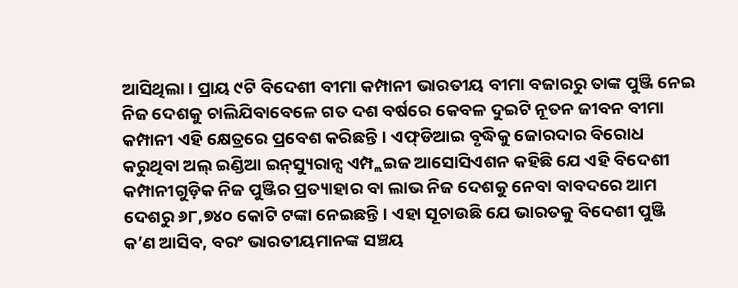ଆସିଥିଲା। ପ୍ରାୟ ୯ଟି ବିଦେଶୀ ବୀମା କମ୍ପାନୀ ଭାରତୀୟ ବୀମା ବଜାରରୁ ତାଙ୍କ ପୁଞ୍ଜି ନେଇ ନିଜ ଦେଶକୁ ଚାଲିଯିବାବେଳେ ଗତ ଦଶ ବର୍ଷରେ କେବଳ ଦୁଇଟି ନୂତନ ଜୀବନ ବୀମା କମ୍ପାନୀ ଏହି କ୍ଷେତ୍ରରେ ପ୍ରବେଶ କରିଛନ୍ତି। ଏଫ୍‌ଡିଆଇ ବୃଦ୍ଧିକୁ ଜୋରଦାର ବିରୋଧ କରୁଥିବା ଅଲ୍‌ ଇଣ୍ଡିଆ ଇନ୍‌ସ୍ୟୁରାନ୍ସ ଏମ୍ପ୍ଲଇଜ ଆସୋସିଏଶନ କହିଛି ଯେ ଏହି ବିଦେଶୀ କମ୍ପାନୀଗୁଡ଼ିକ ନିଜ ପୁଞ୍ଜିର ପ୍ରତ୍ୟାହାର ବା ଲାଭ ନିଜ ଦେଶକୁ ନେବା ବାବଦରେ ଆମ ଦେଶରୁ ୬୮,୭୪୦ କୋଟି ଟଙ୍କା ନେଇଛନ୍ତି। ଏହା ସୂଚାଉଛି ଯେ ଭାରତକୁ ବିଦେଶୀ ପୁଞ୍ଜି କ’ଣ ଆସିବ, ବରଂ ଭାରତୀୟମାନଙ୍କ ସଞ୍ଚୟ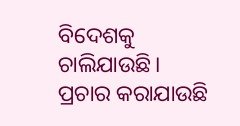ବିଦେଶକୁ ଚାଲିଯାଉଛି।
ପ୍ରଚାର କରାଯାଉଛି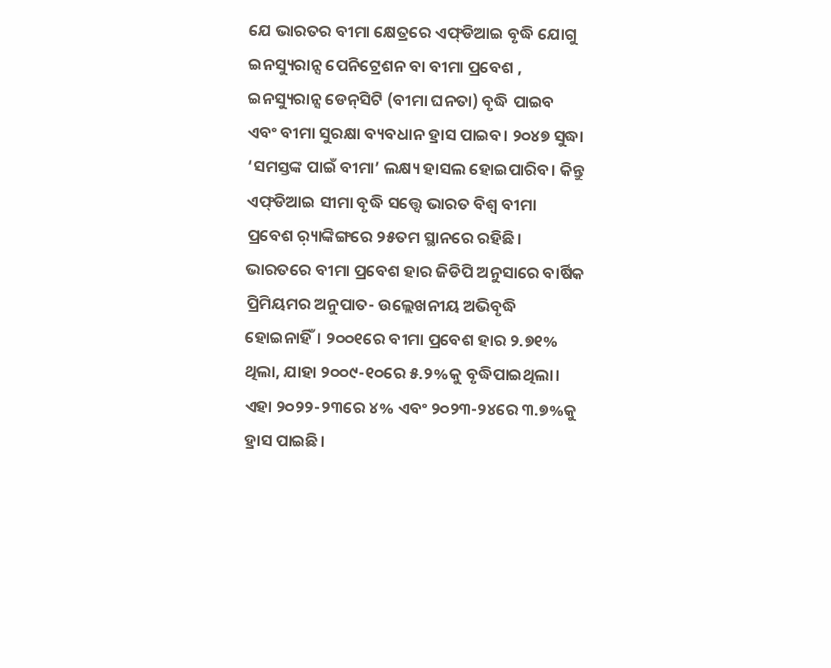ଯେ ଭାରତର ବୀମା କ୍ଷେତ୍ରରେ ଏଫ୍‌ଡିଆଇ ବୃଦ୍ଧି ଯୋଗୁ ଇନସ୍ୟୁରାନ୍ସ ପେନିଟ୍ରେଶନ ବା ବୀମା ପ୍ରବେଶ , ଇନସ୍ୟୁରାନ୍ସ ଡେନ୍‌ସିଟି (ବୀମା ଘନତା) ବୃଦ୍ଧି ପାଇବ ଏବଂ ବୀମା ସୁରକ୍ଷା ବ୍ୟବଧାନ ହ୍ରାସ ପାଇବ। ୨୦୪୭ ସୁଦ୍ଧା ‘ସମସ୍ତଙ୍କ ପାଇଁ ବୀମା’ ଲକ୍ଷ୍ୟ ହାସଲ ହୋଇପାରିବ। କିନ୍ତୁ ଏଫ୍‌ଡିଆଇ ସୀମା ବୃଦ୍ଧି ସତ୍ତ୍ୱେ ଭାରତ ବିଶ୍ୱ ବୀମା ପ୍ରବେଶ ର଼୍ୟାଙ୍କିଙ୍ଗରେ ୨୫ତମ ସ୍ଥାନରେ ରହିଛି। ଭାରତରେ ବୀମା ପ୍ରବେଶ ହାର ଜିଡିପି ଅନୁସାରେ ବାର୍ଷିକ ପ୍ରିମିୟମର ଅନୁପାତ- ଉଲ୍ଲେଖନୀୟ ଅଭିବୃଦ୍ଧି ହୋଇନାହିଁ। ୨୦୦୧ରେ ବୀମା ପ୍ରବେଶ ହାର ୨.୭୧% ଥିଲା, ଯାହା ୨୦୦୯-୧୦ରେ ୫.୨%କୁ ବୃଦ୍ଧିପାଇଥିଲା। ଏହା ୨୦୨୨-୨୩ରେ ୪% ଏବଂ ୨୦୨୩-୨୪ରେ ୩.୭%କୁ ହ୍ରାସ ପାଇଛି।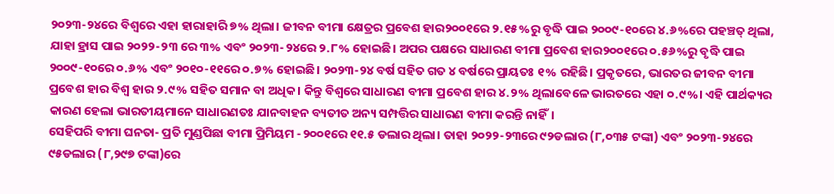୨୦୨୩-୨୪ରେ ବିଶ୍ୱରେ ଏହା ହାରାହାରି ୭% ଥିଲା। ଜୀବନ ବୀମା କ୍ଷେତ୍ରର ପ୍ରବେଶ ହାର୨୦୦୧ରେ ୨.୧୫%ରୁ ବୃଦ୍ଧି ପାଇ ୨୦୦୯-୧୦ରେ ୪.୬%ରେ ପହଞ୍ଚତ୍ ଥିଲା, ଯାହା ହ୍ରାସ ପାଇ ୨୦୨୨-୨୩ ରେ ୩% ଏବଂ ୨୦୨୩-୨୪ରେ ୨.୮% ହୋଇଛି। ଅପର ପକ୍ଷରେ ସାଧାରଣ ବୀମା ପ୍ରବେଶ ହାର୨୦୦୧ରେ ୦.୫୬%ରୁ ବୃଦ୍ଧି ପାଇ ୨୦୦୯-୧୦ରେ ୦.୬% ଏବଂ ୨୦୧୦-୧୧ରେ ୦.୭% ହୋଇଛି। ୨୦୨୩-୨୪ ବର୍ଷ ସହିତ ଗତ ୪ ବର୍ଷରେ ପ୍ରାୟତଃ ୧% ରହିଛି। ପ୍ରକୃତରେ, ଭାରତର ଜୀବନ ବୀମା ପ୍ରବେଶ ହାର ବିଶ୍ୱ ହାର ୨.୯% ସହିତ ସମାନ ବା ଅଧିକ। କିନ୍ତୁ ବିଶ୍ୱରେ ସାଧାରଣ ବୀମା ପ୍ରବେଶ ହାର ୪.୨% ଥିଲାବେଳେ ଭାରତରେ ଏହା ୦.୯%। ଏହି ପାର୍ଥକ୍ୟର କାରଣ ହେଲା ଭାରତୀୟମାନେ ସାଧାରଣତଃ ଯାନବାହନ ବ୍ୟତୀତ ଅନ୍ୟ ସମ୍ପତ୍ତିର ସାଧାରଣ ବୀମା କରନ୍ତି ନାହିଁ।
ସେହିପରି ବୀମା ଘନତା- ପ୍ରତି ମୁଣ୍ଡପିଛା ବୀମା ପ୍ରିମିୟମ -୨୦୦୧ରେ ୧୧.୫ ଡଲାର ଥିଲା। ତାହା ୨୦୨୨-୨୩ରେ ୯୨ଡଲାର (୮,୦୩୫ ଟଙ୍କା) ଏବଂ ୨୦୨୩-୨୪ରେ ୯୫ଡଲାର (୮,୨୯୭ ଟଙ୍କା)ରେ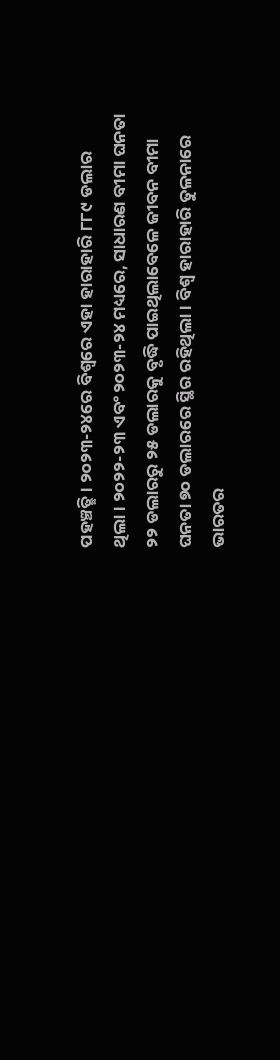ପହଞ୍ଚତ୍ଛି। ୨୦୨୩-୨୪ରେ ବିଶ୍ୱରେ ଏହା ହାରାହାରି ୮୮୯ ଡଲାର ଥିଲା। ୨୦୨୨-୨୩ ଏବଂ ୨୦୨୩-୨୪ ମଧ୍ୟରେ, ସାଧାରଣ ବୀମା ଘନତା ୨୨ ଡଲାରରୁ ୨୫ ଡଲାରକୁ ବୃଦ୍ଧି ପାଇଥିଲାବେଳେ ଜୀବନ ବୀମା ଘନତା ୭୦ ଡଲାରରେ ସ୍ଥିର ରହିଥିଲା। ବିଶ୍ୱ ହାରାହାରି ତୁଳନାରେ ଭାରତର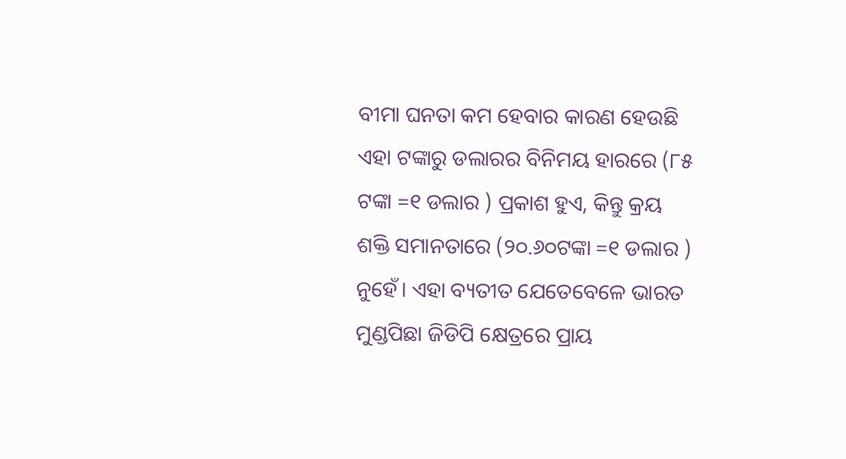ବୀମା ଘନତା କମ ହେବାର କାରଣ ହେଉଛି ଏହା ଟଙ୍କାରୁ ଡଲାରର ବିନିମୟ ହାରରେ (୮୫ ଟଙ୍କା =୧ ଡଲାର ) ପ୍ରକାଶ ହୁଏ, କିନ୍ତୁ କ୍ରୟ ଶକ୍ତି ସମାନତାରେ (୨୦.୬୦ଟଙ୍କା =୧ ଡଲାର ) ନୁହେଁ। ଏହା ବ୍ୟତୀତ ଯେତେବେଳେ ଭାରତ ମୁଣ୍ଡପିଛା ଜିଡିପି କ୍ଷେତ୍ରରେ ପ୍ରାୟ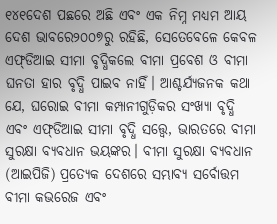୧୪୧ଦେଶ ପଛରେ ଅଛି ଏବଂ ଏକ ନିମ୍ନ ମଧ୍ୟମ ଆୟ ଦେଶ ଭାବରେ୨୦୦୭ରୁ ରହିଛି, ସେତେବେଳେ କେବଳ ଏଫ୍‌ଡିଆଇ ସୀମା ବୃଦ୍ଧିକଲେ ବୀମା ପ୍ରବେଶ ଓ ବୀମା ଘନତା ହାର ବୃଦ୍ଧି ପାଇବ ନାହିଁ। ଆଶ୍ଚର୍ଯ୍ୟଜନକ କଥା ଯେ, ଘରୋଇ ବୀମା କମ୍ପାନୀଗୁଡ଼ିକର ସଂଖ୍ୟା ବୃଦ୍ଧି ଏବଂ ଏଫ୍‌ଡିଆଇ ସୀମା ବୃଦ୍ଧି ସତ୍ତ୍ୱେ, ଭାରତରେ ବୀମା ସୁରକ୍ଷା ବ୍ୟବଧାନ ଭୟଙ୍କର। ବୀମା ସୁରକ୍ଷା ବ୍ୟବଧାନ (ଆଇପିଜି) ପ୍ରତ୍ୟେକ ଦେଶରେ ସମ୍ଭାବ୍ୟ ସର୍ବୋତ୍ତମ ବୀମା କଭରେଜ ଏବଂ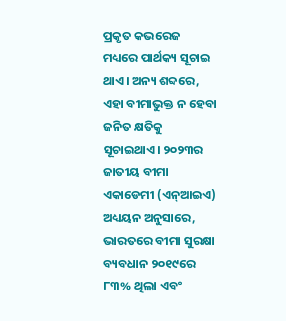ପ୍ରକୃତ କଭରେଜ ମଧ୍ୟରେ ପାର୍ଥକ୍ୟ ସୂଚାଇ ଥାଏ। ଅନ୍ୟ ଶବ୍ଦରେ, ଏହା ବୀମାଭୁକ୍ତ ନ ହେବା ଜନିତ କ୍ଷତିକୁ ସୂଚାଇଥାଏ। ୨୦୨୩ର ଜାତୀୟ ବୀମା ଏକାଡେମୀ (ଏନ୍‌ଆଇଏ) ଅଧ୍ୟୟନ ଅନୁସାରେ, ଭାରତରେ ବୀମା ସୁରକ୍ଷା ବ୍ୟବଧାନ ୨୦୧୯ରେ ୮୩% ଥିଲା ଏବଂ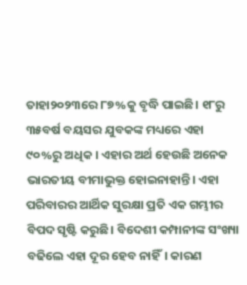ତାହା୨୦୨୩ରେ ୮୭%କୁ ବୃଦ୍ଧି ପାଇଛି। ୧୮ରୁ ୩୫ବର୍ଷ ବୟସର ଯୁବକଙ୍କ ମଧ୍ୟରେ ଏହା ୯୦%ରୁ ଅଧିକ । ଏହାର ଅର୍ଥ ହେଉଛି ଅନେକ ଭାରତୀୟ ବୀମାଭୁକ୍ତ ହୋଇନାହାନ୍ତି। ଏହା ପରିବାରର ଆର୍ଥିକ ସୁରକ୍ଷା ପ୍ରତି ଏକ ଗମ୍ଭୀର ବିପଦ ସୃଷ୍ଟି କରୁଛି। ବିଦେଶୀ କମ୍ପାନୀଙ୍କ ସଂଖ୍ୟା ବଢିଲେ ଏହା ଦୂର ହେବ ନାହିଁ। କାରଣ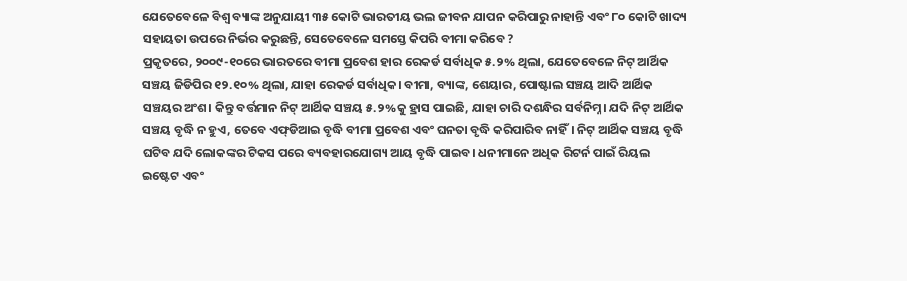ଯେତେବେଳେ ବିଶ୍ୱ ବ୍ୟାଙ୍କ ଅନୁଯାୟୀ ୩୫ କୋଟି ଭାରତୀୟ ଭଲ ଜୀବନ ଯାପନ କରିପାରୁ ନାହାନ୍ତି ଏବଂ ୮୦ କୋଟି ଖାଦ୍ୟ ସହାୟତା ଉପରେ ନିର୍ଭର କରୁଛନ୍ତି, ସେତେବେଳେ ସମସ୍ତେ କିପରି ବୀମା କରିବେ ?
ପ୍ରକୃତରେ, ୨୦୦୯-୧୦ରେ ଭାରତରେ ବୀମା ପ୍ରବେଶ ହାର ରେକର୍ଡ ସର୍ବାଧିକ ୫.୨% ଥିଲା, ଯେତେବେଳେ ନିଟ୍‌ ଆର୍ଥିକ ସଞ୍ଚୟ ଜିଡିପିର ୧୨.୧୦% ଥିଲା, ଯାହା ରେକର୍ଡ ସର୍ବାଧିକ। ବୀମା, ବ୍ୟାଙ୍କ, ଶେୟାର, ପୋଷ୍ଟାଲ ସଞ୍ଚୟ ଆଦି ଆର୍ଥିକ ସଞ୍ଚୟର ଅଂଶ। କିନ୍ତୁ ବର୍ତ୍ତମାନ ନିଟ୍‌ ଆର୍ଥିକ ସଞ୍ଚୟ ୫.୨%କୁ ହ୍ରାସ ପାଇଛି, ଯାହା ଚାରି ଦଶନ୍ଧିର ସର୍ବନିମ୍ନ। ଯଦି ନିଟ୍‌ ଆର୍ଥିକ ସଞ୍ଚୟ ବୃଦ୍ଧି ନ ହୁଏ, ତେବେ ଏଫ୍‌ଡିଆଇ ବୃଦ୍ଧି ବୀମା ପ୍ରବେଶ ଏବଂ ଘନତା ବୃଦ୍ଧି କରିପାରିବ ନାହିଁ। ନିଟ୍‌ ଆର୍ଥିକ ସଞ୍ଚୟ ବୃଦ୍ଧି ଘଟିବ ଯଦି ଲୋକଙ୍କର ଟିକସ ପରେ ବ୍ୟବହାରଯୋଗ୍ୟ ଆୟ ବୃଦ୍ଧି ପାଇବ। ଧନୀମାନେ ଅଧିକ ରିଟର୍ନ ପାଇଁ ରିୟଲ ଇଷ୍ଟେଟ ଏବଂ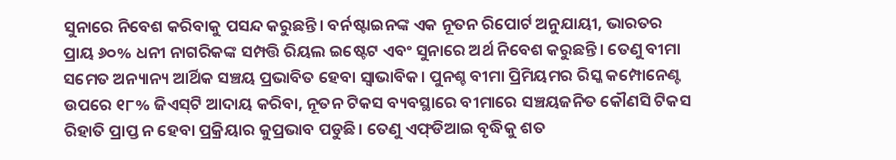ସୁନାରେ ନିବେଶ କରିବାକୁ ପସନ୍ଦ କରୁଛନ୍ତି। ବର୍ନଷ୍ଟାଇନଙ୍କ ଏକ ନୂତନ ରିପୋର୍ଟ ଅନୁଯାୟୀ, ଭାରତର ପ୍ରାୟ ୬୦% ଧନୀ ନାଗରିକଙ୍କ ସମ୍ପତ୍ତି ରିୟଲ ଇଷ୍ଟେଟ ଏବଂ ସୁନାରେ ଅର୍ଥ ନିବେଶ କରୁଛନ୍ତି। ତେଣୁ ବୀମା ସମେତ ଅନ୍ୟାନ୍ୟ ଆର୍ଥିକ ସଞ୍ଚୟ ପ୍ରଭାବିତ ହେବା ସ୍ବାଭାବିକ। ପୁନଶ୍ଚ ବୀମା ପ୍ରିମିୟମର ରିସ୍କ କମ୍ପୋନେଣ୍ଟ ଉପରେ ୧୮% ଜିଏସ୍‌ଟି ଆଦାୟ କରିବା, ନୂତନ ଟିକସ ବ୍ୟବସ୍ଥାରେ ବୀମାରେ ସଞ୍ଚୟଜନିତ କୌଣସି ଟିକସ ରିହାତି ପ୍ରାପ୍ତ ନ ହେବା ପ୍ରକ୍ରିୟାର କୁପ୍ରଭାବ ପଡୁଛି। ତେଣୁ ଏଫ୍‌ଡିଆଇ ବୃଦ୍ଧିକୁ ଶତ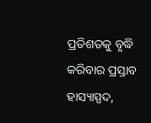ପ୍ରତିଶତକୁ ବୃଦ୍ଧି କରିବାର ପ୍ରସ୍ତାବ ହାସ୍ୟାସ୍ପଦ,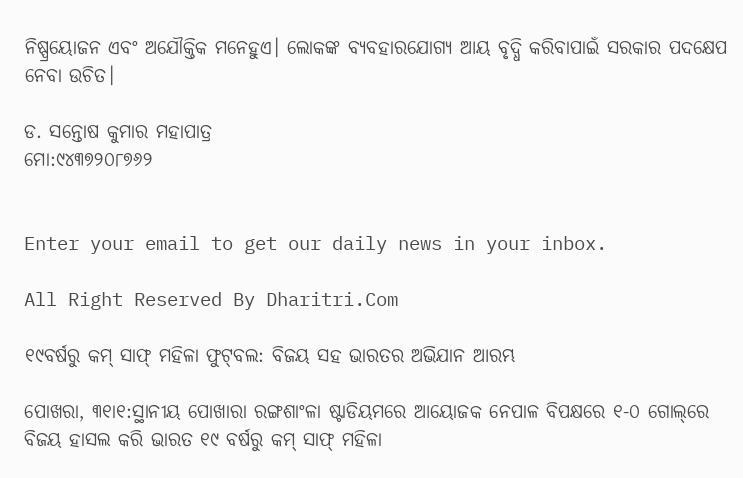ନିଷ୍ପ୍ରୟୋଜନ ଏବଂ ଅଯୌକ୍ତିକ ମନେହୁଏ। ଲୋକଙ୍କ ବ୍ୟବହାରଯୋଗ୍ୟ ଆୟ ବୃଦ୍ଧି କରିବାପାଇଁ ସରକାର ପଦକ୍ଷେପ ନେବା ଉଚିତ।

ଡ. ସନ୍ତୋଷ କୁମାର ମହାପାତ୍ର
ମୋ:୯୪୩୭୨୦୮୭୬୨


Enter your email to get our daily news in your inbox.

All Right Reserved By Dharitri.Com

୧୯ବର୍ଷରୁ କମ୍‌ ସାଫ୍‌ ମହିଳା ଫୁଟ୍‌ବଲ: ବିଜୟ ସହ ଭାରତର ଅଭିଯାନ ଆରମ୍ଭ

ପୋଖରା, ୩୧ା୧:ସ୍ଥାନୀୟ ପୋଖାରା ରଙ୍ଗଶାଂଳା ଷ୍ଟାଡିୟମରେ ଆୟୋଜକ ନେପାଳ ବିପକ୍ଷରେ ୧-୦ ଗୋଲ୍‌ରେ ବିଜୟ ହାସଲ କରି ଭାରତ ୧୯ ବର୍ଷରୁ କମ୍‌ ସାଫ୍‌ ମହିଳା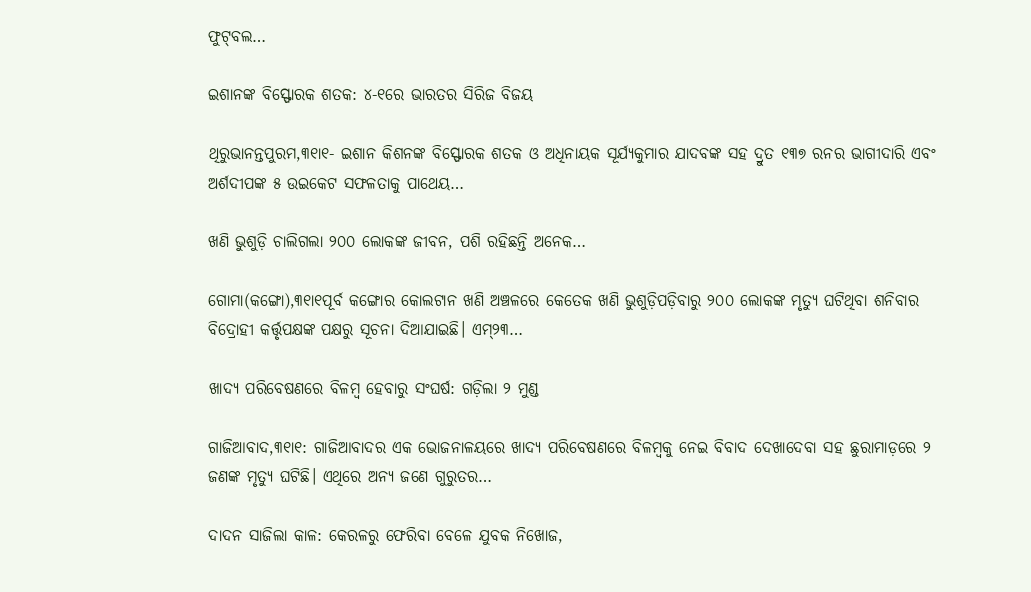ଫୁଟ୍‌ବଲ…

ଇଶାନଙ୍କ ବିସ୍ଫୋରକ ଶତକ: ୪-୧ରେ ଭାରତର ସିରିଜ ବିଜୟ

ଥିରୁଭାନନ୍ତପୁରମ,୩୧ା୧- ଇଶାନ କିଶନଙ୍କ ବିସ୍ଫୋରକ ଶତକ ଓ ଅଧିନାୟକ ସୂର୍ଯ୍ୟକୁମାର ଯାଦବଙ୍କ ସହ ଦ୍ରୁତ ୧୩୭ ରନର ଭାଗୀଦାରି ଏବଂ ଅର୍ଶଦୀପଙ୍କ ୫ ଉଇକେଟ ସଫଳତାକୁ ପାଥେୟ…

ଖଣି ଭୁଶୁଡ଼ି ଚାଲିଗଲା ୨୦୦ ଲୋକଙ୍କ ଜୀବନ, ପଶି ରହିଛନ୍ତି ଅନେକ…

ଗୋମା(କଙ୍ଗୋ),୩୧ା୧ପୂର୍ବ କଙ୍ଗୋର କୋଲଟାନ ଖଣି ଅଞ୍ଚଳରେ କେତେକ ଖଣି ଭୁଶୁଡ଼ିପଡ଼ିବାରୁ ୨୦୦ ଲୋକଙ୍କ ମୃତ୍ୟୁ ଘଟିଥିବା ଶନିବାର ବିଦ୍ରୋହୀ କର୍ତ୍ତୃପକ୍ଷଙ୍କ ପକ୍ଷରୁ ସୂଚନା ଦିଆଯାଇଛି। ଏମ୍‌୨୩…

ଖାଦ୍ୟ ପରିବେଷଣରେ ବିଳମ୍ବ ହେବାରୁ ସଂଘର୍ଷ: ଗଡ଼ିଲା ୨ ମୁଣ୍ଡ

ଗାଜିଆବାଦ,୩୧ା୧: ଗାଜିଆବାଦର ଏକ ଭୋଜନାଳୟରେ ଖାଦ୍ୟ ପରିବେଷଣରେ ବିଳମ୍ବକୁ ନେଇ ବିବାଦ ଦେଖାଦେବା ସହ ଛୁରାମାଡ଼ରେ ୨ ଜଣଙ୍କ ମୃତ୍ୟୁ ଘଟିଛି। ଏଥିରେ ଅନ୍ୟ ଜଣେ ଗୁରୁତର…

ଦାଦନ ସାଜିଲା କାଳ: କେରଳରୁ ଫେରିବା ବେଳେ ଯୁବକ ନିଖୋଜ,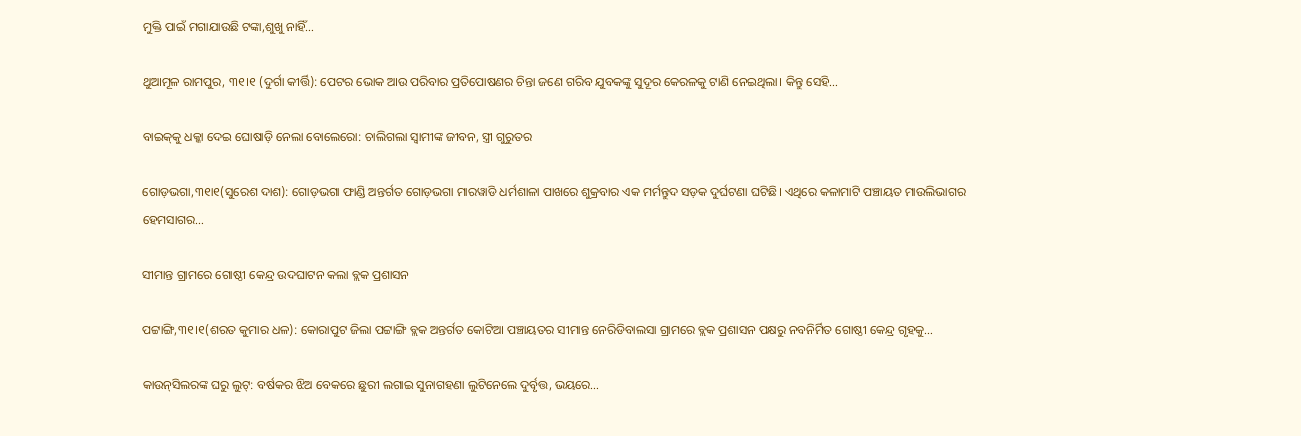ମୁକ୍ତି ପାଇଁ ମଗାଯାଉଛି ଟଙ୍କା,ଶୁଖୁ ନାହିଁ…

ଥୁଆମୂଳ ରାମପୁର, ୩୧।୧ (ଦୁର୍ଗା କୀର୍ତ୍ତି): ପେଟର ଭୋକ ଆଉ ପରିବାର ପ୍ରତିପୋଷଣର ଚିନ୍ତା ଜଣେ ଗରିବ ଯୁବକଙ୍କୁ ସୁଦୂର କେରଳକୁ ଟାଣି ନେଇଥିଲା। କିନ୍ତୁ ସେହି…

ବାଇକ୍‌କୁ ଧକ୍କା ଦେଇ ଘୋଷାଡ଼ି ନେଲା ବୋଲେରୋ: ଚାଲିଗଲା ସ୍ବାମୀଙ୍କ ଜୀବନ, ସ୍ତ୍ରୀ ଗୁରୁତର

ଗୋଡ଼ଭଗା,୩୧ା୧(ସୁରେଶ ଦାଶ): ଗୋଡ଼ଭଗା ଫାଣ୍ଡି ଅନ୍ତର୍ଗତ ଗୋଡ଼ଭଗା ମାରୱାଡି ଧର୍ମଶାଳା ପାଖରେ ଶୁକ୍ରବାର ଏକ ମର୍ମନ୍ତୁଦ ସଡ଼କ ଦୁର୍ଘଟଣା ଘଟିଛି। ଏଥିରେ କଳାମାଟି ପଞ୍ଚାୟତ ମାଉଲିଭାଗର ହେମସାଗର…

ସୀମାନ୍ତ ଗ୍ରାମରେ ଗୋଷ୍ଠୀ କେନ୍ଦ୍ର ଉଦଘାଟନ କଲା ବ୍ଲକ ପ୍ରଶାସନ

ପଟ୍ଟାଙ୍ଗି,୩୧।୧(ଶରତ କୁମାର ଧଳ): କୋରାପୁଟ ଜିଲା ପଟ୍ଟାଙ୍ଗି ବ୍ଲକ ଅନ୍ତର୍ଗତ କୋଟିଆ ପଞ୍ଚାୟତର ସୀମାନ୍ତ ନେରିଡିବାଲସା ଗ୍ରାମରେ ବ୍ଲକ ପ୍ରଶାସନ ପକ୍ଷରୁ ନବନିର୍ମିତ ଗୋଷ୍ଠୀ କେନ୍ଦ୍ର ଗୃହକୁ…

କାଉନ୍‌ସିଲରଙ୍କ ଘରୁ ଲୁଟ୍‌: ବର୍ଷକର ଝିଅ ବେକରେ ଛୁରୀ ଲଗାଇ ସୁନାଗହଣା ଲୁଟିନେଲେ ଦୁର୍ବୃତ୍ତ, ଭୟରେ…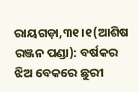ରାୟଗଡ଼ା,୩୧।୧(ଆଶିଷ ରଞ୍ଜନ ପଣ୍ଡା): ବର୍ଷକର ଝିଅ ବେକରେ ଛୁରୀ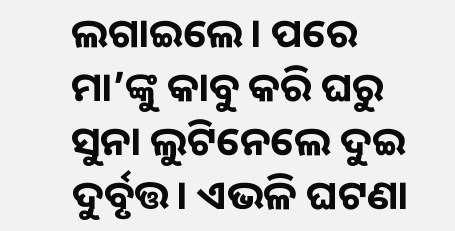ଲଗାଇଲେ। ପରେ ମା’ଙ୍କୁ କାବୁ କରି ଘରୁ ସୁନା ଲୁଟିନେଲେ ଦୁଇ ଦୁର୍ବୃତ୍ତ। ଏଭଳି ଘଟଣା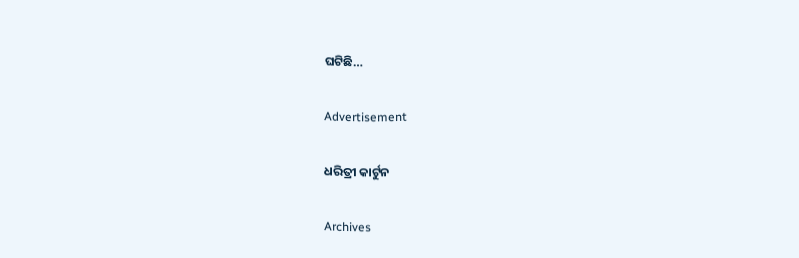ଘଟିଛି…

Advertisement

ଧରିତ୍ରୀ କାର୍ଟୁନ

Archives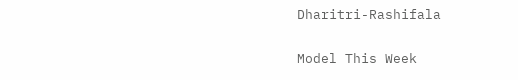Dharitri-Rashifala

Model This Week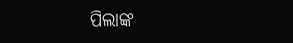ପିଲାଙ୍କ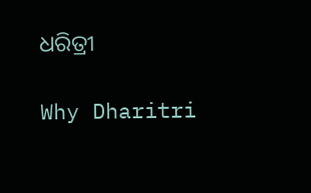ଧରିତ୍ରୀ

Why Dharitri